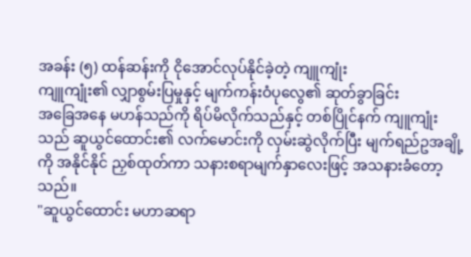အခန်း (၅) ထန်ဆန်းကို ငိုအောင်လုပ်နိုင်ခဲ့တဲ့ ကျူကျုံး
ကျူကျုံး၏ လျှာစွမ်းပြမှုနှင့် မျက်ကန်းဝံပုလွေ၏ ဆုတ်ခွာခြင်း
အခြေအနေ မဟန်သည်ကို ရိပ်မိလိုက်သည်နှင့် တစ်ပြိုင်နက် ကျူကျုံးသည် ဆူယွင်ထောင်း၏ လက်မောင်းကို လှမ်းဆွဲလိုက်ပြီး မျက်ရည်ဥအချို့ကို အနိုင်နိုင် ညှစ်ထုတ်ကာ သနားစရာမျက်နှာလေးဖြင့် အသနားခံတော့သည်။
"ဆူယွင်ထောင်း မဟာဆရာ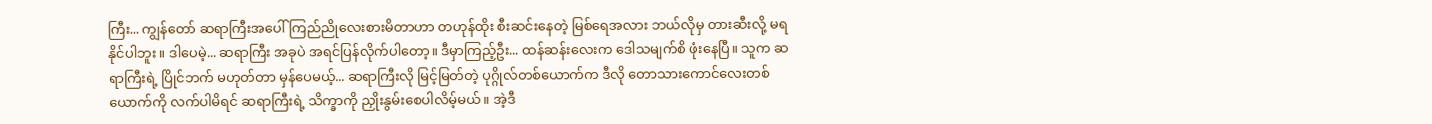ကြီး... ကျွန်တော် ဆရာကြီးအပေါ် ကြည်ညိုလေးစားမိတာဟာ တဟုန်ထိုး စီးဆင်းနေတဲ့ မြစ်ရေအလား ဘယ်လိုမှ တားဆီးလို့ မရနိုင်ပါဘူး။ ဒါပေမဲ့... ဆရာကြီး အခုပဲ အရင်ပြန်လိုက်ပါတော့။ ဒီမှာကြည့်ဦး... ထန်ဆန်းလေးက ဒေါသမျက်စိ ဖုံးနေပြီ။ သူက ဆရာကြီးရဲ့ ပြိုင်ဘက် မဟုတ်တာ မှန်ပေမယ့်... ဆရာကြီးလို မြင့်မြတ်တဲ့ ပုဂ္ဂိုလ်တစ်ယောက်က ဒီလို တောသားကောင်လေးတစ်ယောက်ကို လက်ပါမိရင် ဆရာကြီးရဲ့ သိက္ခာကို ညှိုးနွမ်းစေပါလိမ့်မယ်။ အဲ့ဒီ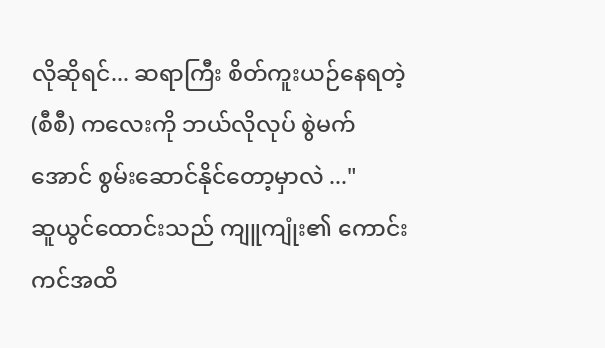လိုဆိုရင်... ဆရာကြီး စိတ်ကူးယဉ်နေရတဲ့ (စီစီ) ကလေးကို ဘယ်လိုလုပ် စွဲမက်အောင် စွမ်းဆောင်နိုင်တော့မှာလဲ ..."
ဆူယွင်ထောင်းသည် ကျူကျုံး၏ ကောင်းကင်အထိ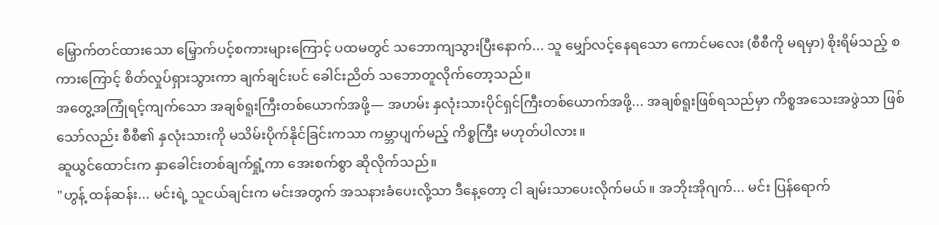မြှောက်တင်ထားသော မြှောက်ပင့်စကားများကြောင့် ပထမတွင် သဘောကျသွားပြီးနောက်... သူ မျှော်လင့်နေရသော ကောင်မလေး (စီစီကို မရမှာ) စိုးရိမ်သည့် စကားကြောင့် စိတ်လှုပ်ရှားသွားကာ ချက်ချင်းပင် ခေါင်းညိတ် သဘောတူလိုက်တော့သည်။
အတွေ့အကြုံရင့်ကျက်သော အချစ်ရူးကြီးတစ်ယောက်အဖို့— အဟမ်း နှလုံးသားပိုင်ရှင်ကြီးတစ်ယောက်အဖို့... အချစ်ရူးဖြစ်ရသည်မှာ ကိစ္စအသေးအဖွဲသာ ဖြစ်သော်လည်း စီစီ၏ နှလုံးသားကို မသိမ်းပိုက်နိုင်ခြင်းကသာ ကမ္ဘာပျက်မည့် ကိစ္စကြီး မဟုတ်ပါလား။
ဆူယွင်ထောင်းက နှာခေါင်းတစ်ချက်ရှုံ့ကာ အေးစက်စွာ ဆိုလိုက်သည်။
"ဟွန့် ထန်ဆန်း... မင်းရဲ့ သူငယ်ချင်းက မင်းအတွက် အသနားခံပေးလို့သာ ဒီနေ့တော့ ငါ ချမ်းသာပေးလိုက်မယ်။ အဘိုးအိုဂျက်... မင်း ပြန်ရောက်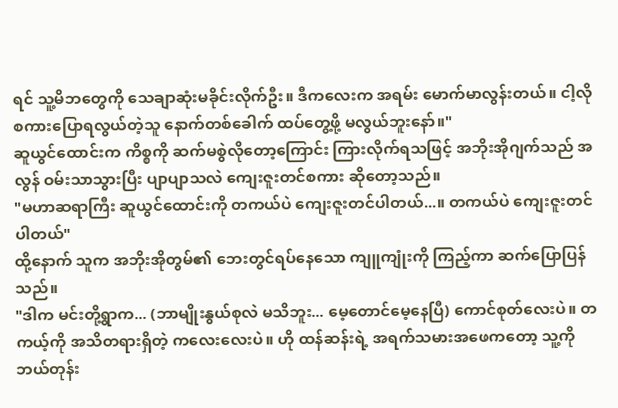ရင် သူ့မိဘတွေကို သေချာဆုံးမခိုင်းလိုက်ဦး။ ဒီကလေးက အရမ်း မောက်မာလွန်းတယ်။ ငါ့လို စကားပြောရလွယ်တဲ့သူ နောက်တစ်ခေါက် ထပ်တွေ့ဖို့ မလွယ်ဘူးနော်။"
ဆူယွင်ထောင်းက ကိစ္စကို ဆက်မစွဲလိုတော့ကြောင်း ကြားလိုက်ရသဖြင့် အဘိုးအိုဂျက်သည် အလွန် ဝမ်းသာသွားပြီး ပျာပျာသလဲ ကျေးဇူးတင်စကား ဆိုတော့သည်။
"မဟာဆရာကြီး ဆူယွင်ထောင်းကို တကယ်ပဲ ကျေးဇူးတင်ပါတယ်...။ တကယ်ပဲ ကျေးဇူးတင်ပါတယ်"
ထို့နောက် သူက အဘိုးအိုတွမ်၏ ဘေးတွင်ရပ်နေသော ကျူကျုံးကို ကြည့်ကာ ဆက်ပြောပြန်သည်။
"ဒါက မင်းတို့ရွာက... (ဘာမျိုးနွယ်စုလဲ မသိဘူး... မေ့တောင်မေ့နေပြီ) ကောင်စုတ်လေးပဲ။ တကယ့်ကို အသိတရားရှိတဲ့ ကလေးလေးပဲ။ ဟို ထန်ဆန်းရဲ့ အရက်သမားအဖေကတော့ သူ့ကို ဘယ်တုန်း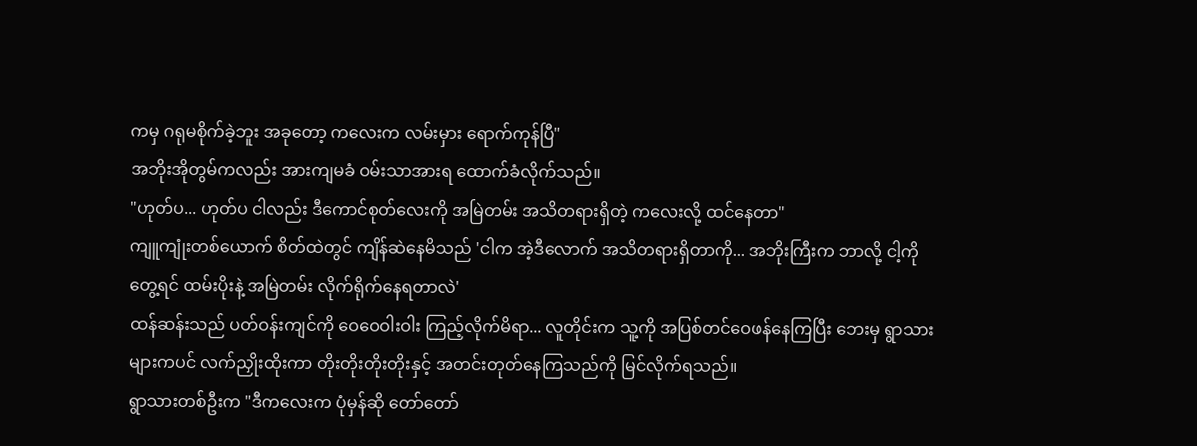ကမှ ဂရုမစိုက်ခဲ့ဘူး အခုတော့ ကလေးက လမ်းမှား ရောက်ကုန်ပြီ"
အဘိုးအိုတွမ်ကလည်း အားကျမခံ ဝမ်းသာအားရ ထောက်ခံလိုက်သည်။
"ဟုတ်ပ... ဟုတ်ပ ငါလည်း ဒီကောင်စုတ်လေးကို အမြဲတမ်း အသိတရားရှိတဲ့ ကလေးလို့ ထင်နေတာ"
ကျူကျုံးတစ်ယောက် စိတ်ထဲတွင် ကျိန်ဆဲနေမိသည် 'ငါက အဲ့ဒီလောက် အသိတရားရှိတာကို... အဘိုးကြီးက ဘာလို့ ငါ့ကို တွေ့ရင် ထမ်းပိုးနဲ့ အမြဲတမ်း လိုက်ရိုက်နေရတာလဲ'
ထန်ဆန်းသည် ပတ်ဝန်းကျင်ကို ဝေဝေဝါးဝါး ကြည့်လိုက်မိရာ... လူတိုင်းက သူ့ကို အပြစ်တင်ဝေဖန်နေကြပြီး ဘေးမှ ရွာသားများကပင် လက်ညှိုးထိုးကာ တိုးတိုးတိုးတိုးနှင့် အတင်းတုတ်နေကြသည်ကို မြင်လိုက်ရသည်။
ရွာသားတစ်ဦးက "ဒီကလေးက ပုံမှန်ဆို တော်တော်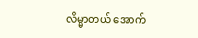လိမ္မာတယ် အောက်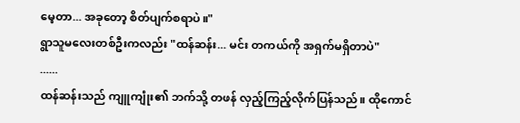မေ့တာ... အခုတော့ စိတ်ပျက်စရာပဲ။"
ရွာသူမလေးတစ်ဦးကလည်း "ထန်ဆန်း... မင်း တကယ်ကို အရှက်မရှိတာပဲ"
......
ထန်ဆန်းသည် ကျူကျုံး၏ ဘက်သို့ တဖန် လှည့်ကြည့်လိုက်ပြန်သည်။ ထိုကောင်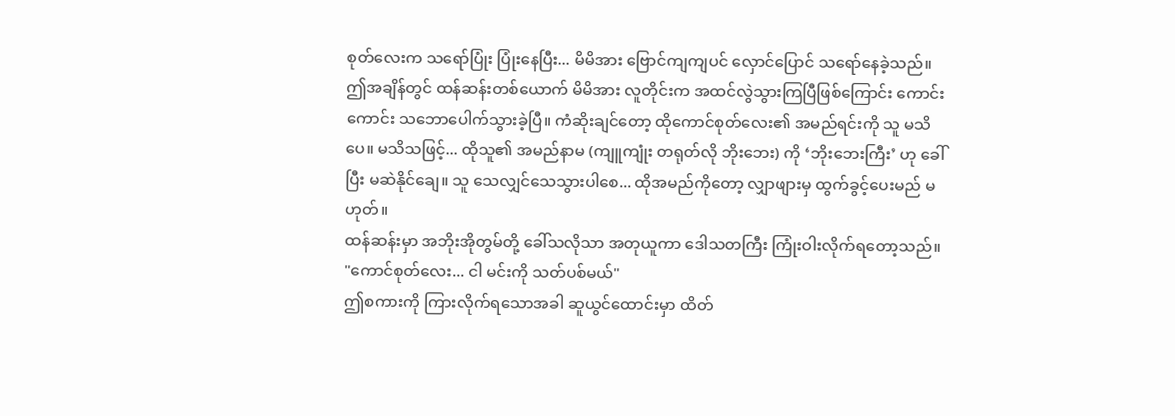စုတ်လေးက သရော်ပြုံး ပြုံးနေပြီး... မိမိအား ဗြောင်ကျကျပင် လှောင်ပြောင် သရော်နေခဲ့သည်။
ဤအချိန်တွင် ထန်ဆန်းတစ်ယောက် မိမိအား လူတိုင်းက အထင်လွဲသွားကြပြီဖြစ်ကြောင်း ကောင်းကောင်း သဘောပေါက်သွားခဲ့ပြီ။ ကံဆိုးချင်တော့ ထိုကောင်စုတ်လေး၏ အမည်ရင်းကို သူ မသိပေ။ မသိသဖြင့်... ထိုသူ၏ အမည်နာမ (ကျူကျုံး တရုတ်လို ဘိုးဘေး) ကို ‘ဘိုးဘေးကြီး’ ဟု ခေါ်ပြီး မဆဲနိုင်ချေ။ သူ သေလျှင်သေသွားပါစေ... ထိုအမည်ကိုတော့ လျှာဖျားမှ ထွက်ခွင့်ပေးမည် မဟုတ်။
ထန်ဆန်းမှာ အဘိုးအိုတွမ်တို့ ခေါ်သလိုသာ အတုယူကာ ဒေါသတကြီး ကြုံးဝါးလိုက်ရတော့သည်။
"ကောင်စုတ်လေး... ငါ မင်းကို သတ်ပစ်မယ်"
ဤစကားကို ကြားလိုက်ရသောအခါ ဆူယွင်ထောင်းမှာ ထိတ်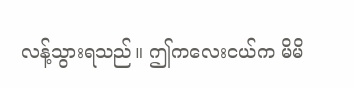လန့်သွားရသည်။ ဤကလေးငယ်က မိမိ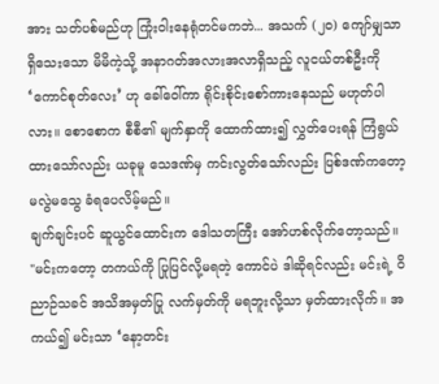အား သတ်ပစ်မည်ဟု ကြုံးဝါးနေရုံတင်မကဘဲ... အသက် (၂၀) ကျော်မျှသာ ရှိသေးသော မိမိကဲ့သို့ အနာဂတ်အလားအလာရှိသည့် လူငယ်တစ်ဦးကို ‘ကောင်စုတ်လေး’ ဟု ခေါ်ဝေါ်ကာ ရိုင်းစိုင်းစော်ကားနေသည် မဟုတ်ပါလား။ စောစောက စီစီ၏ မျက်နှာကို ထောက်ထား၍ လွှတ်ပေးရန် ကြံရွယ်ထားသော်လည်း ယခုမူ သေဒဏ်မှ ကင်းလွတ်သော်လည်း ပြစ်ဒဏ်ကတော့ မလွဲမသွေ ခံရပေလိမ့်မည်။
ချက်ချင်းပင် ဆူယွင်ထောင်းက ဒေါသတကြီး အော်ဟစ်လိုက်တော့သည်။
"မင်းကတော့ တကယ်ကို ပြုပြင်လို့မရတဲ့ ကောင်ပဲ ဒါဆိုရင်လည်း မင်းရဲ့ ဝိညာဉ်သခင် အသိအမှတ်ပြု လက်မှတ်ကို မရဘူးလို့သာ မှတ်ထားလိုက်။ အကယ်၍ မင်းသာ ‘နော့တင်း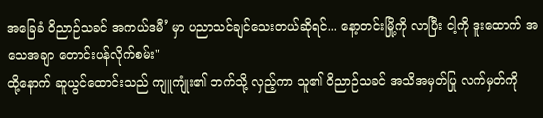အခြေခံ ဝိညာဉ်သခင် အကယ်ဒမီ’ မှာ ပညာသင်ချင်သေးတယ်ဆိုရင်... နော့တင်းမြို့ကို လာပြီး ငါ့ကို ဒူးထောက် အသေအချာ တောင်းပန်လိုက်စမ်း"
ထို့နောက် ဆူယွင်ထောင်းသည် ကျူကျုံး၏ ဘက်သို့ လှည့်ကာ သူ၏ ဝိညာဉ်သခင် အသိအမှတ်ပြု လက်မှတ်ကို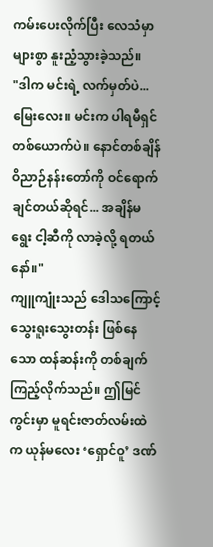ကမ်းပေးလိုက်ပြီး လေသံမှာ များစွာ နူးညံ့သွားခဲ့သည်။
"ဒါက မင်းရဲ့ လက်မှတ်ပဲ... မြေးလေး။ မင်းက ပါရမီရှင်တစ်ယောက်ပဲ။ နောင်တစ်ချိန် ဝိညာဉ်နန်းတော်ကို ဝင်ရောက်ချင်တယ်ဆိုရင်... အချိန်မရွေး ငါ့ဆီကို လာခဲ့လို့ ရတယ်နော်။"
ကျူကျုံးသည် ဒေါသကြောင့် သွေးရူးသွေးတန်း ဖြစ်နေသော ထန်ဆန်းကို တစ်ချက် ကြည့်လိုက်သည်။ ဤမြင်ကွင်းမှာ မူရင်းဇာတ်လမ်းထဲက ယုန်မလေး ‘ရှောင်ဝူ’ ဒဏ်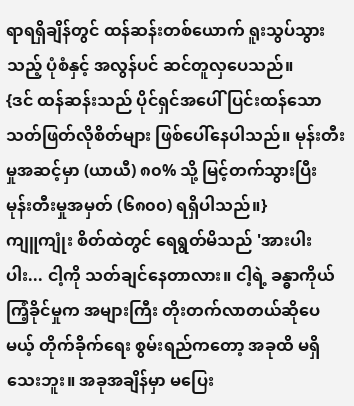ရာရရှိချိန်တွင် ထန်ဆန်းတစ်ယောက် ရူးသွပ်သွားသည့် ပုံစံနှင့် အလွန်ပင် ဆင်တူလှပေသည်။
{ဒင် ထန်ဆန်းသည် ပိုင်ရှင်အပေါ် ပြင်းထန်သော သတ်ဖြတ်လိုစိတ်များ ဖြစ်ပေါ်နေပါသည်။ မုန်းတီးမှုအဆင့်မှာ (ယာယီ) ၈၀% သို့ မြင့်တက်သွားပြီး မုန်းတီးမှုအမှတ် (၆၈၀၀) ရရှိပါသည်။}
ကျူကျုံး စိတ်ထဲတွင် ရေရွတ်မိသည် 'အားပါးပါး... ငါ့ကို သတ်ချင်နေတာလား။ ငါ့ရဲ့ ခန္ဓာကိုယ် ကြံ့ခိုင်မှုက အများကြီး တိုးတက်လာတယ်ဆိုပေမယ့် တိုက်ခိုက်ရေး စွမ်းရည်ကတော့ အခုထိ မရှိသေးဘူး။ အခုအချိန်မှာ မပြေး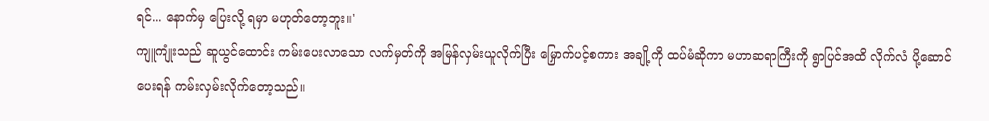ရင်... နောက်မှ ပြေးလို့ ရမှာ မဟုတ်တော့ဘူး။'
ကျူကျုံးသည် ဆူယွင်ထောင်း ကမ်းပေးလာသော လက်မှတ်ကို အမြန်လှမ်းယူလိုက်ပြီး မြှောက်ပင့်စကား အချို့ကို ထပ်မံဆိုကာ မဟာဆရာကြီးကို ရွာပြင်အထိ လိုက်လံ ပို့ဆောင်ပေးရန် ကမ်းလှမ်းလိုက်တော့သည်။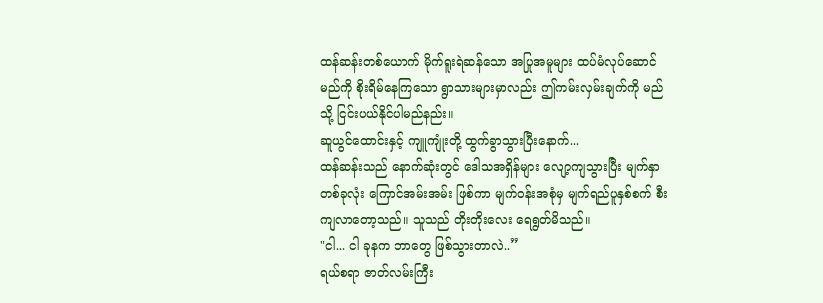ထန်ဆန်းတစ်ယောက် မိုက်ရူးရဲဆန်သော အပြုအမူများ ထပ်မံလုပ်ဆောင်မည်ကို စိုးရိမ်နေကြသော ရွာသားများမှာလည်း ဤကမ်းလှမ်းချက်ကို မည်သို့ ငြင်းပယ်နိုင်ပါမည်နည်း။
ဆူယွင်ထောင်းနှင့် ကျူကျုံးတို့ ထွက်ခွာသွားပြီးနောက်...
ထန်ဆန်းသည် နောက်ဆုံးတွင် ဒေါသအရှိန်များ လျော့ကျသွားပြီး မျက်နှာတစ်ခုလုံး ကြောင်အမ်းအမ်း ဖြစ်ကာ မျက်ဝန်းအစုံမှ မျက်ရည်ပူနှစ်စက် စီးကျလာတော့သည်။ သူသည် တိုးတိုးလေး ရေရွတ်မိသည်။
"ငါ... ငါ ခုနက ဘာတွေ ဖြစ်သွားတာလဲ..”
ရယ်စရာ ဇာတ်လမ်းကြီး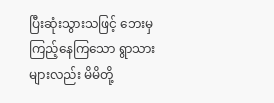ပြီးဆုံးသွားသဖြင့် ဘေးမှ ကြည့်နေကြသော ရွာသားများလည်း မိမိတို့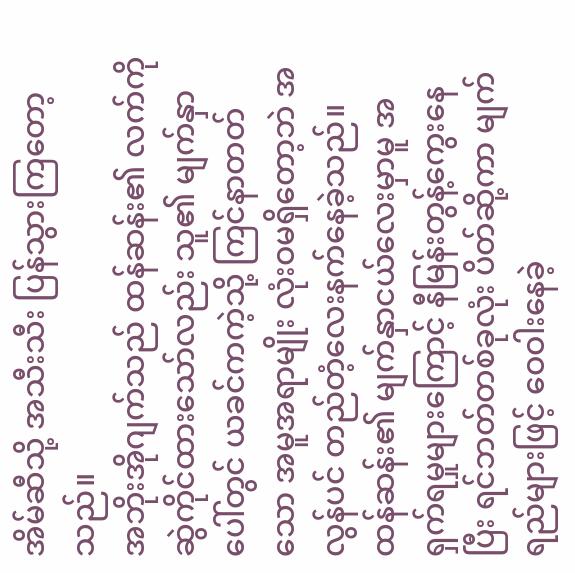အိမ်ဆီသို့ အသီးသီး ပြန်သွားကြတော့သည်။
အဘိုးအိုဂျက်သည် ထန်ဆန်း၏ လက်ကို ဆွဲကိုင်ထားသော်လည်း သူ၏ မျက်နှာပေါ်တွင် ယခင်ကကဲ့သို့ ကြင်နာတတ်သော အမူအရာမျိုး လုံးဝမရှိတော့ဘဲ အလွန်ပင် တည်တံ့လေးနက်နေခဲ့သည်။
ထန်ဆန်း၏ မျက်နှာငယ်လေးမှာမူ အရှက်ရမှုများကြောင့် နီမြန်းတွန့်ကွေးနေပြီး ရင်ဘတ်တစ်ခုလုံး ပိတ်ဆို့ကာ မျက်ရည်များဖြင့် ဝေဝါးနေခဲ့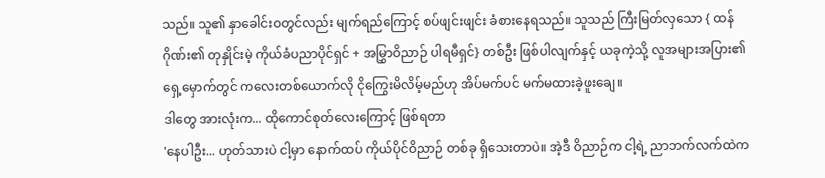သည်။ သူ၏ နှာခေါင်းဝတွင်လည်း မျက်ရည်ကြောင့် စပ်ဖျင်းဖျင်း ခံစားနေရသည်။ သူသည် ကြီးမြတ်လှသော { ထန်ဂိုဏ်း၏ တုနှိုင်းမဲ့ ကိုယ်ခံပညာပိုင်ရှင် + အမြွှာဝိညာဉ် ပါရမီရှင်} တစ်ဦး ဖြစ်ပါလျက်နှင့် ယခုကဲ့သို့ လူအများအပြား၏ ရှေ့မှောက်တွင် ကလေးတစ်ယောက်လို ငိုကြွေးမိလိမ့်မည်ဟု အိပ်မက်ပင် မက်မထားခဲ့ဖူးချေ။
ဒါတွေ အားလုံးက... ထိုကောင်စုတ်လေးကြောင့် ဖြစ်ရတာ
'နေပါဦး... ဟုတ်သားပဲ ငါ့မှာ နောက်ထပ် ကိုယ်ပိုင်ဝိညာဉ် တစ်ခု ရှိသေးတာပဲ။ အဲ့ဒီ ဝိညာဉ်က ငါ့ရဲ့ ညာဘက်လက်ထဲက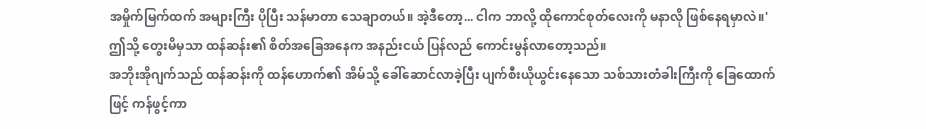အမှိုက်မြက်ထက် အများကြီး ပိုပြီး သန်မာတာ သေချာတယ်။ အဲ့ဒီတော့... ငါက ဘာလို့ ထိုကောင်စုတ်လေးကို မနာလို ဖြစ်နေရမှာလဲ။' ဤသို့ တွေးမိမှသာ ထန်ဆန်း၏ စိတ်အခြေအနေက အနည်းငယ် ပြန်လည် ကောင်းမွန်လာတော့သည်။
အဘိုးအိုဂျက်သည် ထန်ဆန်းကို ထန်ဟောက်၏ အိမ်သို့ ခေါ်ဆောင်လာခဲ့ပြီး ပျက်စီးယိုယွင်းနေသော သစ်သားတံခါးကြီးကို ခြေထောက်ဖြင့် ကန်ဖွင့်ကာ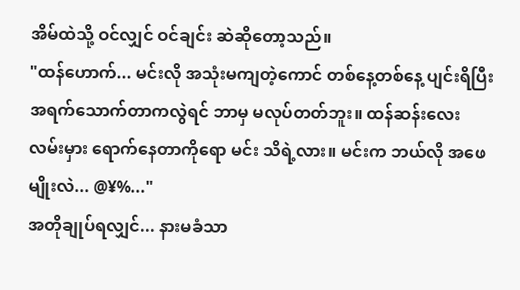အိမ်ထဲသို့ ဝင်လျှင် ဝင်ချင်း ဆဲဆိုတော့သည်။
"ထန်ဟောက်... မင်းလို အသုံးမကျတဲ့ကောင် တစ်နေ့တစ်နေ့ ပျင်းရိပြီး အရက်သောက်တာကလွဲရင် ဘာမှ မလုပ်တတ်ဘူး။ ထန်ဆန်းလေး လမ်းမှား ရောက်နေတာကိုရော မင်း သိရဲ့လား။ မင်းက ဘယ်လို အဖေမျိုးလဲ... @¥%..."
အတိုချုပ်ရလျှင်... နားမခံသာ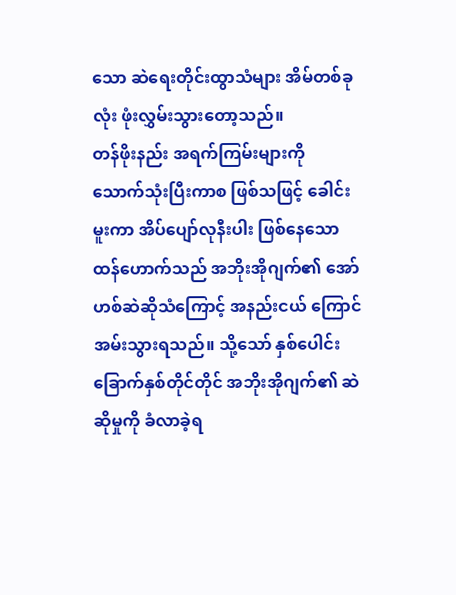သော ဆဲရေးတိုင်းထွာသံများ အိမ်တစ်ခုလုံး ဖုံးလွှမ်းသွားတော့သည်။
တန်ဖိုးနည်း အရက်ကြမ်းများကို သောက်သုံးပြီးကာစ ဖြစ်သဖြင့် ခေါင်းမူးကာ အိပ်ပျော်လုနီးပါး ဖြစ်နေသော ထန်ဟောက်သည် အဘိုးအိုဂျက်၏ အော်ဟစ်ဆဲဆိုသံကြောင့် အနည်းငယ် ကြောင်အမ်းသွားရသည်။ သို့သော် နှစ်ပေါင်းခြောက်နှစ်တိုင်တိုင် အဘိုးအိုဂျက်၏ ဆဲဆိုမှုကို ခံလာခဲ့ရ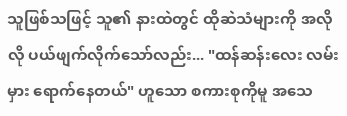သူဖြစ်သဖြင့် သူ၏ နားထဲတွင် ထိုဆဲသံများကို အလိုလို ပယ်ဖျက်လိုက်သော်လည်း... "ထန်ဆန်းလေး လမ်းမှား ရောက်နေတယ်" ဟူသော စကားစုကိုမူ အသေ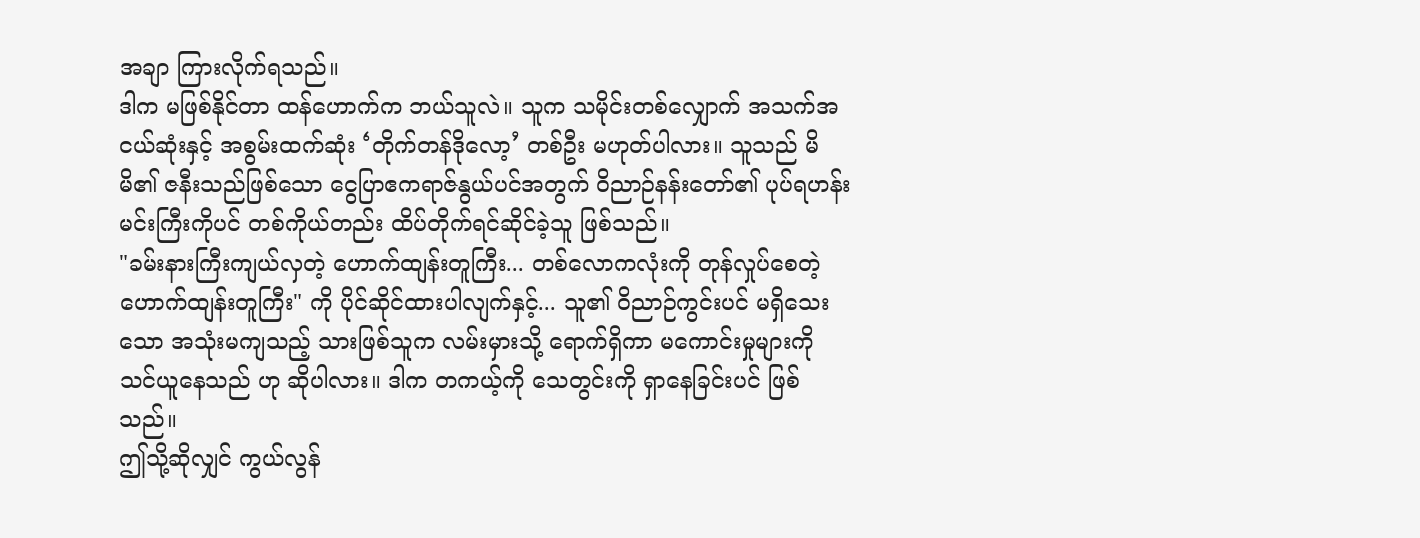အချာ ကြားလိုက်ရသည်။
ဒါက မဖြစ်နိုင်တာ ထန်ဟောက်က ဘယ်သူလဲ။ သူက သမိုင်းတစ်လျှောက် အသက်အငယ်ဆုံးနှင့် အစွမ်းထက်ဆုံး ‘တိုက်တန်ဒိုလော့’ တစ်ဦး မဟုတ်ပါလား။ သူသည် မိမိ၏ ဇနီးသည်ဖြစ်သော ငွေပြာဧကရာဇ်နွယ်ပင်အတွက် ဝိညာဉ်နန်းတော်၏ ပုပ်ရဟန်းမင်းကြီးကိုပင် တစ်ကိုယ်တည်း ထိပ်တိုက်ရင်ဆိုင်ခဲ့သူ ဖြစ်သည်။
"ခမ်းနားကြီးကျယ်လှတဲ့ ဟောက်ထျန်းတူကြီး... တစ်လောကလုံးကို တုန်လှုပ်စေတဲ့ ဟောက်ထျန်းတူကြီး" ကို ပိုင်ဆိုင်ထားပါလျက်နှင့်... သူ၏ ဝိညာဉ်ကွင်းပင် မရှိသေးသော အသုံးမကျသည့် သားဖြစ်သူက လမ်းမှားသို့ ရောက်ရှိကာ မကောင်းမှုများကို သင်ယူနေသည် ဟု ဆိုပါလား။ ဒါက တကယ့်ကို သေတွင်းကို ရှာနေခြင်းပင် ဖြစ်သည်။
ဤသို့ဆိုလျှင် ကွယ်လွန်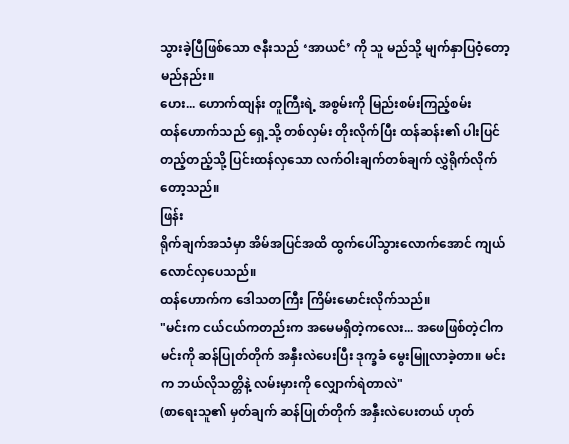သွားခဲ့ပြီဖြစ်သော ဇနီးသည် ‘အာယင်’ ကို သူ မည်သို့ မျက်နှာပြဝံ့တော့မည်နည်း။
ဟေး... ဟောက်ထျန်း တူကြီးရဲ့ အစွမ်းကို မြည်းစမ်းကြည့်စမ်း
ထန်ဟောက်သည် ရှေ့သို့ တစ်လှမ်း တိုးလိုက်ပြီး ထန်ဆန်း၏ ပါးပြင်တည့်တည့်သို့ ပြင်းထန်လှသော လက်ဝါးချက်တစ်ချက် လွှဲရိုက်လိုက်တော့သည်။
ဖြန်း
ရိုက်ချက်အသံမှာ အိမ်အပြင်အထိ ထွက်ပေါ်သွားလောက်အောင် ကျယ်လောင်လှပေသည်။
ထန်ဟောက်က ဒေါသတကြီး ကြိမ်းမောင်းလိုက်သည်။
"မင်းက ငယ်ငယ်ကတည်းက အမေမရှိတဲ့ကလေး... အဖေဖြစ်တဲ့ငါက မင်းကို ဆန်ပြုတ်တိုက် အနှီးလဲပေးပြီး ဒုက္ခခံ မွေးမြူလာခဲ့တာ။ မင်းက ဘယ်လိုသတ္တိနဲ့ လမ်းမှားကို လျှောက်ရဲတာလဲ"
(စာရေးသူ၏ မှတ်ချက် ဆန်ပြုတ်တိုက် အနှီးလဲပေးတယ် ဟုတ်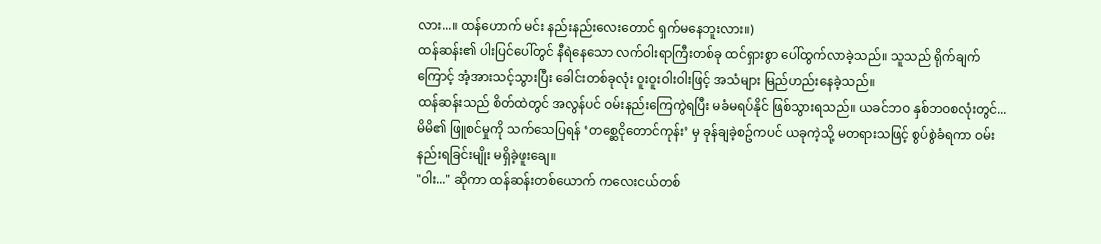လား...။ ထန်ဟောက် မင်း နည်းနည်းလေးတောင် ရှက်မနေဘူးလား။)
ထန်ဆန်း၏ ပါးပြင်ပေါ်တွင် နီရဲနေသော လက်ဝါးရာကြီးတစ်ခု ထင်ရှားစွာ ပေါ်ထွက်လာခဲ့သည်။ သူသည် ရိုက်ချက်ကြောင့် အံ့အားသင့်သွားပြီး ခေါင်းတစ်ခုလုံး ဝူးဝူးဝါးဝါးဖြင့် အသံများ မြည်ဟည်းနေခဲ့သည်။
ထန်ဆန်းသည် စိတ်ထဲတွင် အလွန်ပင် ဝမ်းနည်းကြေကွဲရပြီး မခံမရပ်နိုင် ဖြစ်သွားရသည်။ ယခင်ဘဝ နှစ်ဘဝစလုံးတွင်... မိမိ၏ ဖြူစင်မှုကို သက်သေပြရန် ‘တစ္ဆေငိုတောင်ကုန်း’ မှ ခုန်ချခဲ့စဥ်ကပင် ယခုကဲ့သို့ မတရားသဖြင့် စွပ်စွဲခံရကာ ဝမ်းနည်းရခြင်းမျိုး မရှိခဲ့ဖူးချေ။
"ဝါး..." ဆိုကာ ထန်ဆန်းတစ်ယောက် ကလေးငယ်တစ်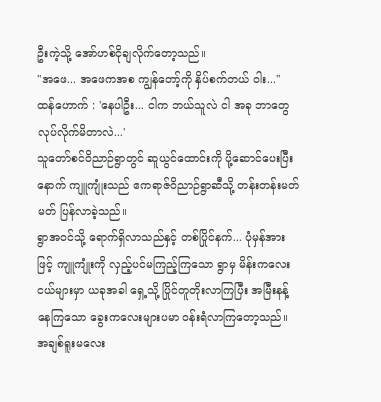ဦးကဲ့သို့ အော်ဟစ်ငိုချလိုက်တော့သည်။
"အဖေ... အဖေကအစ ကျွန်တော့်ကို နှိပ်စက်တယ် ဝါး..."
ထန်ဟောက် : 'နေပါဦး... ငါက ဘယ်သူလဲ ငါ အခု ဘာတွေ လုပ်လိုက်မိတာလဲ...'
သူတော်စင်ဝိညာဉ်ရွာတွင် ဆူယွင်ထောင်းကို ပို့ဆောင်ပေးပြီးနောက် ကျူကျုံးသည် ဧကရာဇ်ဝိညာဉ်ရွာဆီသို့ တန်းတန်းမတ်မတ် ပြန်လာခဲ့သည်။
ရွာအဝင်သို့ ရောက်ရှိလာသည်နှင့် တစ်ပြိုင်နက်... ပုံမှန်အားဖြင့် ကျူကျုံးကို လှည့်ပင်မကြည့်ကြသော ရွာမှ မိန်းကလေးငယ်များမှာ ယခုအခါ ရှေ့သို့ ပြိုင်တူတိုးလာကြပြီး အမြီးနန့်နေကြသော ခွေးကလေးများပမာ ဝန်းရံလာကြတော့သည်။
အချစ်ရူးမလေး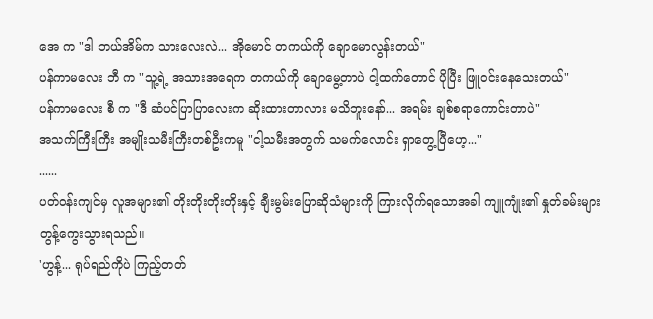အေ က "ဒါ ဘယ်အိမ်က သားလေးလဲ... အိုမောင် တကယ်ကို ချောမောလွန်းတယ်"
ပန်ကာမလေး ဘီ က "သူ့ရဲ့ အသားအရေက တကယ်ကို ချောမွေ့တာပဲ ငါ့ထက်တောင် ပိုပြီး ဖြူဝင်းနေသေးတယ်"
ပန်ကာမလေး စီ က "ဒီ ဆံပင်ပြာပြာလေးက ဆိုးထားတာလား မသိဘူးနော်... အရမ်း ချစ်စရာကောင်းတာပဲ"
အသက်ကြီးကြီး အမျိုးသမီးကြီးတစ်ဦးကမူ "ငါ့သမီးအတွက် သမက်လောင်း ရှာတွေ့ပြီဟေ့..."
......
ပတ်ဝန်းကျင်မှ လူအများ၏ တိုးတိုးတိုးတိုးနှင့် ချီးမွမ်းပြောဆိုသံများကို ကြားလိုက်ရသောအခါ ကျူကျုံး၏ နှုတ်ခမ်းများ တွန့်ကွေးသွားရသည်။
'ဟွန့်... ရုပ်ရည်ကိုပဲ ကြည့်တတ်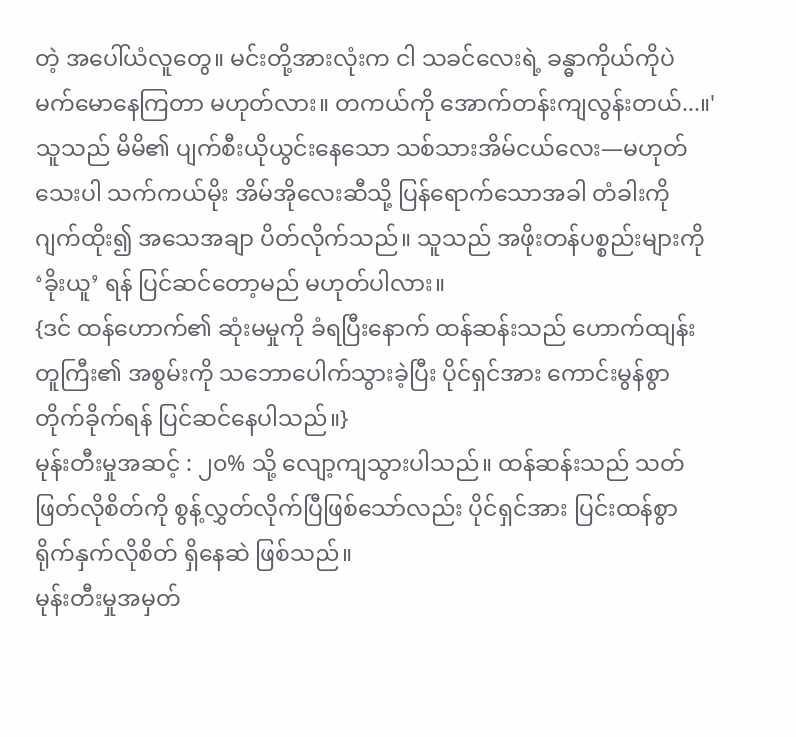တဲ့ အပေါ်ယံလူတွေ။ မင်းတို့အားလုံးက ငါ သခင်လေးရဲ့ ခန္ဓာကိုယ်ကိုပဲ မက်မောနေကြတာ မဟုတ်လား။ တကယ်ကို အောက်တန်းကျလွန်းတယ်...။'
သူသည် မိမိ၏ ပျက်စီးယိုယွင်းနေသော သစ်သားအိမ်ငယ်လေး—မဟုတ်သေးပါ သက်ကယ်မိုး အိမ်အိုလေးဆီသို့ ပြန်ရောက်သောအခါ တံခါးကို ဂျက်ထိုး၍ အသေအချာ ပိတ်လိုက်သည်။ သူသည် အဖိုးတန်ပစ္စည်းများကို ‘ခိုးယူ’ ရန် ပြင်ဆင်တော့မည် မဟုတ်ပါလား။
{ဒင် ထန်ဟောက်၏ ဆုံးမမှုကို ခံရပြီးနောက် ထန်ဆန်းသည် ဟောက်ထျန်းတူကြီး၏ အစွမ်းကို သဘောပေါက်သွားခဲ့ပြီး ပိုင်ရှင်အား ကောင်းမွန်စွာ တိုက်ခိုက်ရန် ပြင်ဆင်နေပါသည်။}
မုန်းတီးမှုအဆင့် : ၂၀% သို့ လျော့ကျသွားပါသည်။ ထန်ဆန်းသည် သတ်ဖြတ်လိုစိတ်ကို စွန့်လွှတ်လိုက်ပြီဖြစ်သော်လည်း ပိုင်ရှင်အား ပြင်းထန်စွာ ရိုက်နှက်လိုစိတ် ရှိနေဆဲ ဖြစ်သည်။
မုန်းတီးမှုအမှတ်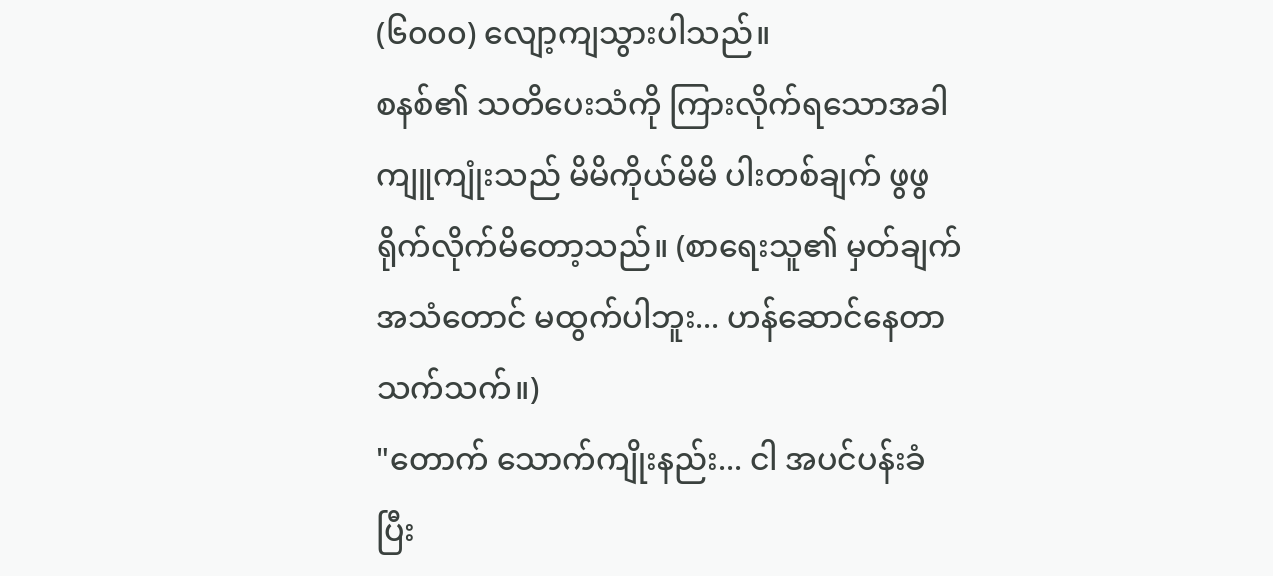(၆၀၀၀) လျော့ကျသွားပါသည်။
စနစ်၏ သတိပေးသံကို ကြားလိုက်ရသောအခါ ကျူကျုံးသည် မိမိကိုယ်မိမိ ပါးတစ်ချက် ဖွဖွ ရိုက်လိုက်မိတော့သည်။ (စာရေးသူ၏ မှတ်ချက် အသံတောင် မထွက်ပါဘူး... ဟန်ဆောင်နေတာ သက်သက်။)
"တောက် သောက်ကျိုးနည်း... ငါ အပင်ပန်းခံပြီး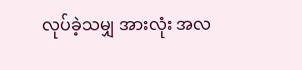လုပ်ခဲ့သမျှ အားလုံး အလ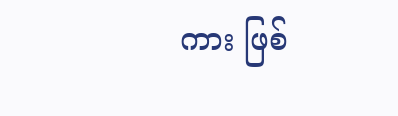ကား ဖြစ်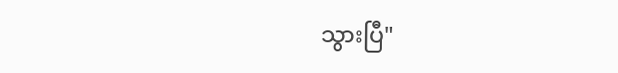သွားပြီ"